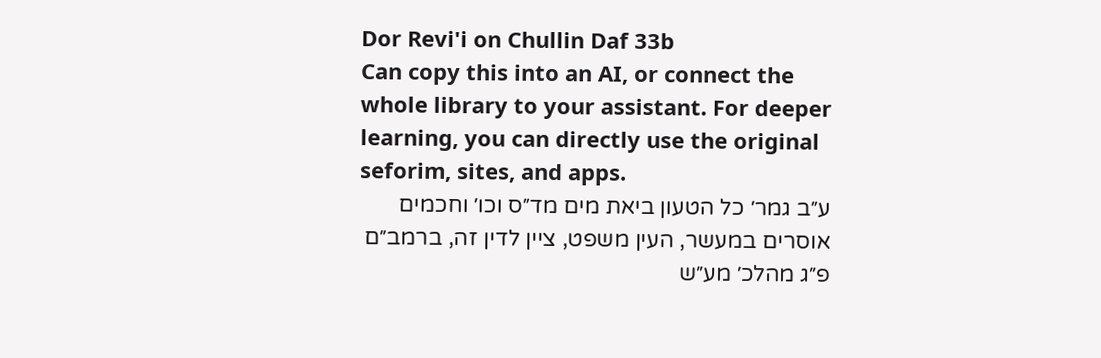Dor Revi'i on Chullin Daf 33b
Can copy this into an AI, or connect the whole library to your assistant. For deeper learning, you can directly use the original seforim, sites, and apps.
ע״ב גמר׳ כל הטעון ביאת מים מד״ס וכו׳ וחכמים אוסרים במעשר, העין משפט, ציין לדין זה, ברמב״ם פ״ג מהלכ׳ מע״ש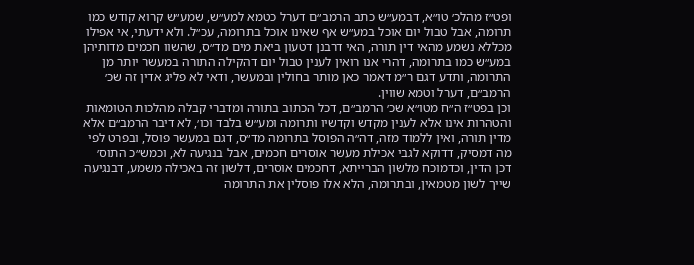ופט״ז מהלכ׳ טו״א, דבמע״ש כתב הרמב״ם דערל כטמא למע״ש, שמע״ש קרוא קודש כמו תרומה, אבל טבול יום אוכל במע״ש אף שאינו אוכל בתרומה, עכ״ל. ולא ידעתי, אי אפילו מכללא נשמע מהאי דין תורה, האי דרבנן דטעון ביאת מים מד״ס, שהשוו חכמים מדותיהן במע״ש כמו בתרומה, דהרי אנו רואין לענין טבול יום דהקילה התורה במעשר יותר מן התרומה, ותדע דגם ר״מ דאמר כאן מותר בחולין ובמעשר, ודאי לא פליג אדין זה שכ׳ הרמב״ם, דערל וטמא שווין.
וכן בפט״ז ה״ח מטו״א שכ׳ הרמב״ם, דכל הכתוב בתורה ומדברי קבלה מהלכות הטומאות והטהרות אינו אלא לענין מקדש וקדשיו ותרומה ומע״ש בלבד וכו׳, לא דיבר הרמב״ם אלא מדין תורה, ואין ללמוד מזה, דה״ה הפוסל בתרומה מד״ס, דגם במעשר פוסל, ובפרט לפי מה דמסיק, דדוקא לגבי אכילת מעשר אוסרים חכמים, אבל בנגיעה לא, וכמש״כ התוס׳ דכן הדין, וכדמוכח מלשון הברייתא, דחכמים אוסרים, דלשון זה באכילה משמע, דבנגיעה שייך לשון מטמאין, ובתרומה, הלא אלו פוסלין את התרומה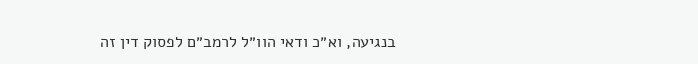בנגיעה, וא״כ ודאי הוו״ל לרמב״ם לפסוק דין זה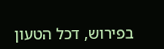בפירוש, דכל הטעון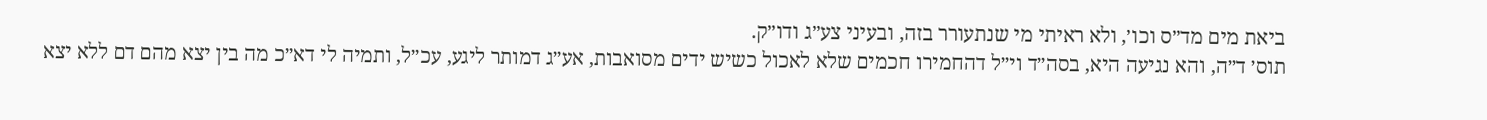ביאת מים מד״ס וכו׳, ולא ראיתי מי שנתעורר בזה, ובעיני צע״ג ודו״ק.
תוס׳ ד״ה, והא נגיעה היא, בסה״ד וי״ל דהחמירו חכמים שלא לאכול כשיש ידים מסואבות, אע״ג דמותר ליגע, עכ״ל, ותמיה לי דא״כ מה בין יצא מהם דם ללא יצא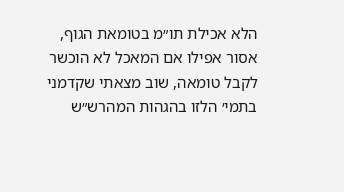הלא אכילת תו״מ בטומאת הגוף, אסור אפילו אם המאכל לא הוכשר לקבל טומאה, שוב מצאתי שקדמני בתמי׳ הלזו בהגהות המהרש״ש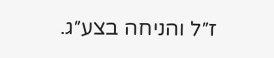ז״ל והניחה בצע״ג.